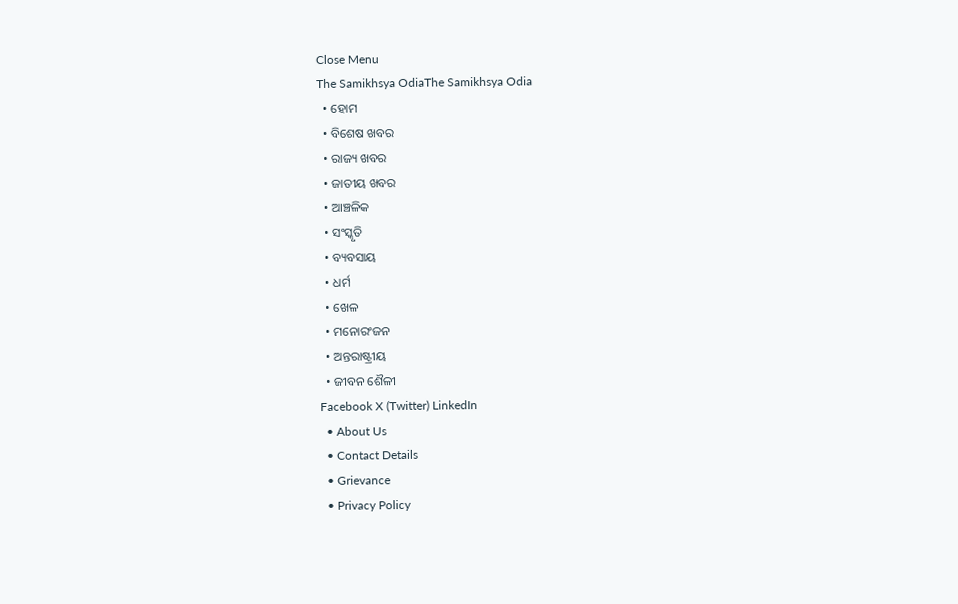Close Menu
The Samikhsya OdiaThe Samikhsya Odia
  • ହୋମ
  • ବିଶେଷ ଖବର
  • ରାଜ୍ୟ ଖବର
  • ଜାତୀୟ ଖବର
  • ଆଞ୍ଚଳିକ
  • ସଂସ୍କୃତି
  • ବ୍ୟବସାୟ
  • ଧର୍ମ
  • ଖେଳ
  • ମନୋରଂଜନ
  • ଅନ୍ତରାଷ୍ଟ୍ରୀୟ
  • ଜୀବନ ଶୈଳୀ
Facebook X (Twitter) LinkedIn
  • About Us
  • Contact Details
  • Grievance
  • Privacy Policy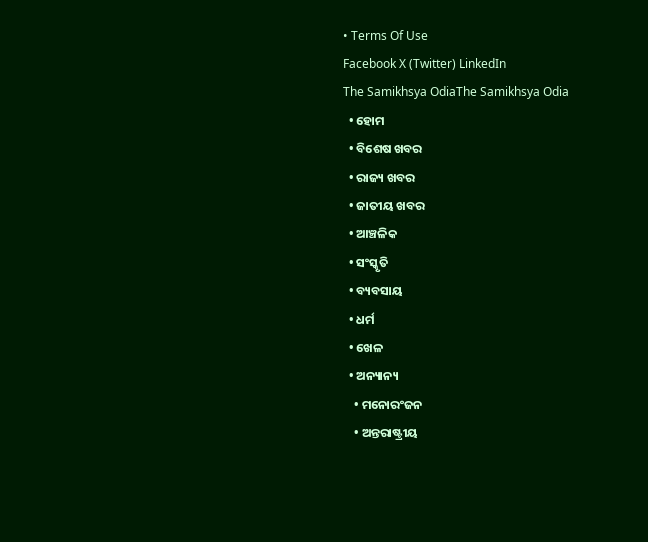• Terms Of Use
Facebook X (Twitter) LinkedIn
The Samikhsya OdiaThe Samikhsya Odia
  • ହୋମ
  • ବିଶେଷ ଖବର
  • ରାଜ୍ୟ ଖବର
  • ଜାତୀୟ ଖବର
  • ଆଞ୍ଚଳିକ
  • ସଂସ୍କୃତି
  • ବ୍ୟବସାୟ
  • ଧର୍ମ
  • ଖେଳ
  • ଅନ୍ୟାନ୍ୟ
    • ମନୋରଂଜନ
    • ଅନ୍ତରାଷ୍ଟ୍ରୀୟ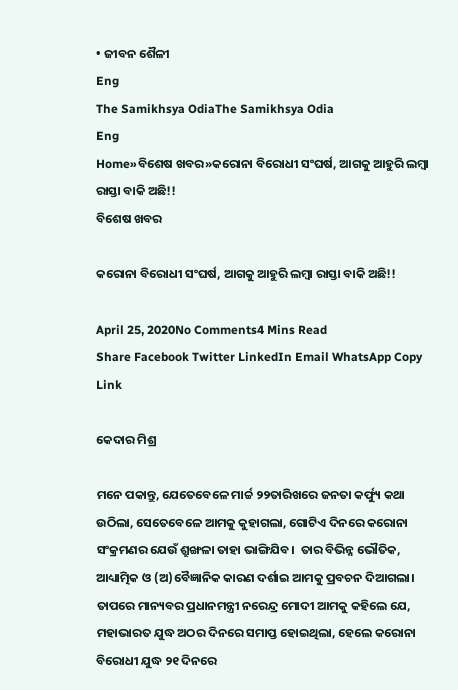• ଜୀବନ ଶୈଳୀ
Eng
The Samikhsya OdiaThe Samikhsya Odia
Eng
Home»ବିଶେଷ ଖବର»କରୋନା ବିରୋଧୀ ସଂଘର୍ଷ, ଆଗକୁ ଆହୁରି ଲମ୍ବା ରାସ୍ତା ବାକି ଅଛି!!
ବିଶେଷ ଖବର

କରୋନା ବିରୋଧୀ ସଂଘର୍ଷ, ଆଗକୁ ଆହୁରି ଲମ୍ବା ରାସ୍ତା ବାକି ଅଛି!!

April 25, 2020No Comments4 Mins Read
Share Facebook Twitter LinkedIn Email WhatsApp Copy Link

କେଦାର ମିଶ୍ର

ମନେ ପକାନ୍ତୁ, ଯେତେବେଳେ ମାର୍ଚ୍ଚ ୨୨ତାରିଖରେ ଜନତା କର୍ଫ୍ୟୁ କଥା ଉଠିଲା, ସେତେବେଳେ ଆମକୁ କୁହାଗଲା, ଗୋଟିଏ ଦିନରେ କରୋନା ସଂକ୍ରମଣର ଯେଉଁ ଶ୍ରୁଙ୍ଖଳା ତାହା ଭାଙ୍ଗିଯିବ।  ତାର ବିଭିନ୍ନ ଭୌତିକ, ଆଧ୍ୟାତ୍ମିକ ଓ (ଅ)ବୈଜ୍ଞାନିକ କାରଣ ଦର୍ଶାଇ ଆମକୁ ପ୍ରବଚନ ଦିଆଗଲା। ତାପରେ ମାନ୍ୟବର ପ୍ରଧାନମନ୍ତ୍ରୀ ନରେନ୍ଦ୍ର ମୋଦୀ ଆମକୁ କହିଲେ ଯେ, ମହାଭାରତ ଯୁଦ୍ଧ ଅଠର ଦିନରେ ସମାପ୍ତ ହୋଇଥିଲା, ହେଲେ କରୋନା ବିରୋଧୀ ଯୁଦ୍ଧ ୨୧ ଦିନରେ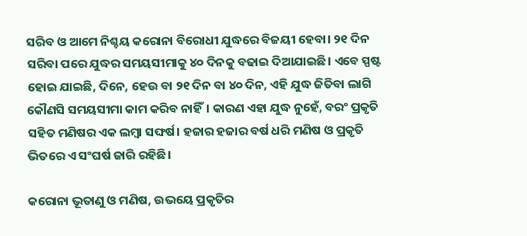ସରିବ ଓ ଆମେ ନିଶ୍ଚୟ କରୋନା ବିରୋଧୀ ଯୁଦ୍ଧରେ ବିଜୟୀ ହେବା। ୨୧ ଦିନ ସରିବା ପରେ ଯୁଦ୍ଧର ସମୟସୀମାକୁ ୪୦ ଦିନକୁ ବଢାଇ ଦିଆଯାଇଛି। ଏବେ ସ୍ପଷ୍ଟ ହୋଇ ଯାଇଛି, ଦିନେ, ହେଉ ବା ୨୧ ଦିନ ବା ୪୦ ଦିନ, ଏହି ଯୁଦ୍ଧ ଜିତିବା ଲାଗି କୌଣସି ସମୟସୀମା କାମ କରିବ ନାହିଁ। କାରଣ ଏହା ଯୁଦ୍ଧ ନୁହେଁ, ବରଂ ପ୍ରକୃତି ସହିତ ମଣିଷର ଏକ ଲମ୍ବା ସଙ୍ଘର୍ଷ। ହଜାର ହଜାର ବର୍ଷ ଧରି ମଣିଷ ଓ ପ୍ରକୃତି ଭିତରେ ଏ ସଂଘର୍ଷ ଜାରି ରହିଛି।

କରୋନା ଭୂତାଣୁ ଓ ମଣିଷ, ଉଭୟେ ପ୍ରକୃତିର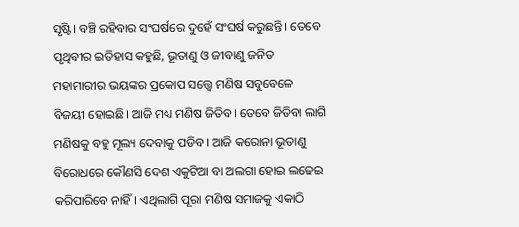ସୃଷ୍ଟି। ବଞ୍ଚି ରହିବାର ସଂଘର୍ଷରେ ଦୁହେଁ ସଂଘର୍ଷ କରୁଛନ୍ତି। ତେବେ ପୃଥିବୀର ଇତିହାସ କହୁଛି, ଭୂତାଣୁ ଓ ଜୀବାଣୁ ଜନିତ ମହାମାରୀର ଭୟଙ୍କର ପ୍ରକୋପ ସତ୍ତ୍ୱେ ମଣିଷ ସବୁବେଳେ ବିଜୟୀ ହୋଇଛି। ଆଜି ମଧ୍ୟ ମଣିଷ ଜିତିବ। ତେବେ ଜିତିବା ଲାଗି ମଣିଷକୁ ବହୁ ମୂଲ୍ୟ ଦେବାକୁ ପଡିବ। ଆଜି କରୋନା ଭୂତାଣୁ ବିରୋଧରେ କୌଣସି ଦେଶ ଏକୁଟିଆ ବା ଅଲଗା ହୋଇ ଲଢେଇ କରିପାରିବେ ନାହିଁ। ଏଥିଲାଗି ପୂରା ମଣିଷ ସମାଜକୁ ଏକାଠି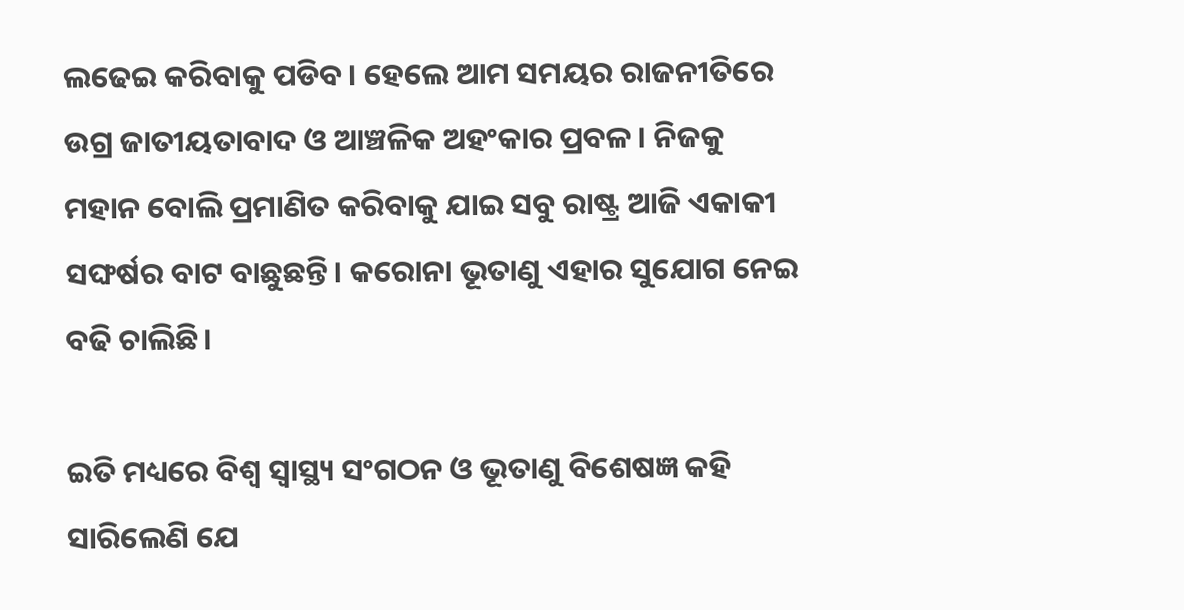ଲଢେଇ କରିବାକୁ ପଡିବ। ହେଲେ ଆମ ସମୟର ରାଜନୀତିରେ ଉଗ୍ର ଜାତୀୟତାବାଦ ଓ ଆଞ୍ଚଳିକ ଅହଂକାର ପ୍ରବଳ। ନିଜକୁ ମହାନ ବୋଲି ପ୍ରମାଣିତ କରିବାକୁ ଯାଇ ସବୁ ରାଷ୍ଟ୍ର ଆଜି ଏକାକୀ ସଙ୍ଘର୍ଷର ବାଟ ବାଛୁଛନ୍ତି। କରୋନା ଭୂତାଣୁ ଏହାର ସୁଯୋଗ ନେଇ ବଢି ଚାଲିଛି।

ଇତି ମଧ୍ୟରେ ବିଶ୍ଵ ସ୍ୱାସ୍ଥ୍ୟ ସଂଗଠନ ଓ ଭୂତାଣୁ ବିଶେଷଜ୍ଞ କହି ସାରିଲେଣି ଯେ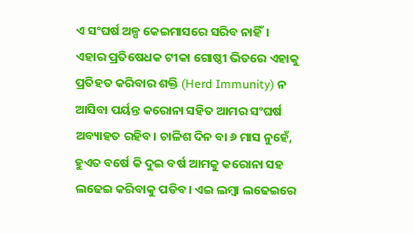ଏ ସଂଘର୍ଷ ଅଳ୍ପ କେଇମାସରେ ସରିବ ନାହିଁ। ଏହାର ପ୍ରତିଷେଧକ ଟୀକା ଗୋଷ୍ଠୀ ଭିତରେ ଏହାକୁ ପ୍ରତିହତ କରିବାର ଶକ୍ତି (Herd Immunity) ନ ଆସିବା ପର୍ୟନ୍ତ କରୋନା ସହିତ ଆମର ସଂଘର୍ଷ ଅବ୍ୟାହତ ରହିବ। ଚାଳିଶ ଦିନ ବା ୬ ମାସ ନୁହେଁ, ହୁଏତ ବର୍ଷେ କି ଦୁଇ ବର୍ଷ ଆମକୁ କରୋନା ସହ ଲଢେଇ କରିବାକୁ ପଡିବ। ଏଇ ଲମ୍ବା ଲଢେଇରେ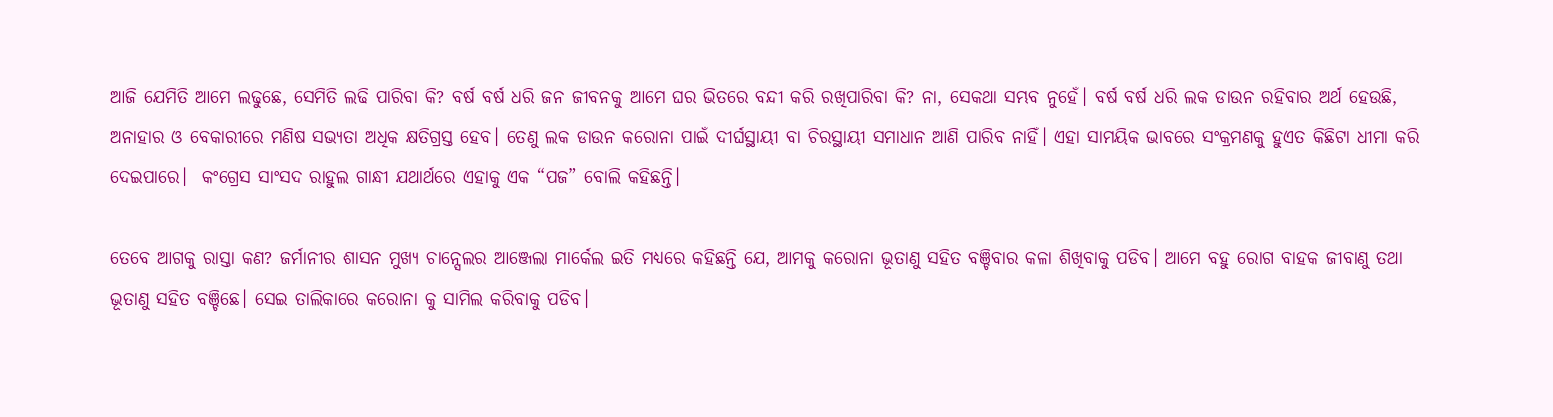ଆଜି ଯେମିତି ଆମେ ଲଢୁଛେ, ସେମିତି ଲଢି ପାରିବା କି? ବର୍ଷ ବର୍ଷ ଧରି ଜନ ଜୀବନକୁ ଆମେ ଘର ଭିତରେ ବନ୍ଦୀ କରି ରଖିପାରିବା କି? ନା, ସେକଥା ସମ୍ଭବ ନୁହେଁ। ବର୍ଷ ବର୍ଷ ଧରି ଲକ ଡାଉନ ରହିବାର ଅର୍ଥ ହେଉଛି, ଅନାହାର ଓ ବେକାରୀରେ ମଣିଷ ସଭ୍ୟତା ଅଧିକ କ୍ଷତିଗ୍ରସ୍ତ ହେବ। ତେଣୁ ଲକ ଡାଉନ କରୋନା ପାଇଁ ଦୀର୍ଘସ୍ଥାୟୀ ବା ଚିରସ୍ଥାୟୀ ସମାଧାନ ଆଣି ପାରିବ ନାହିଁ। ଏହା ସାମୟିକ ଭାବରେ ସଂକ୍ରମଣକୁ ହୁଏତ କିଛିଟା ଧୀମା କରି ଦେଇପାରେ।  କଂଗ୍ରେସ ସାଂସଦ ରାହୁଲ ଗାନ୍ଧୀ ଯଥାର୍ଥରେ ଏହାକୁ ଏକ “ପଜ” ବୋଲି କହିଛନ୍ତି।

ତେବେ ଆଗକୁ ରାସ୍ତା କଣ? ଜର୍ମାନୀର ଶାସନ ମୁଖ୍ୟ ଚାନ୍ସେଲର ଆଞ୍ଜେଲା ମାର୍କେଲ ଇତି ମଧ୍ୟରେ କହିଛନ୍ତି ଯେ, ଆମକୁ କରୋନା ଭୂତାଣୁ ସହିତ ବଞ୍ଚିବାର କଳା ଶିଖିବାକୁ ପଡିବ। ଆମେ ବହୁ ରୋଗ ବାହକ ଜୀବାଣୁ ତଥା ଭୂତାଣୁ ସହିତ ବଞ୍ଚିଛେ। ସେଇ ତାଲିକାରେ କରୋନା କୁ ସାମିଲ କରିବାକୁ ପଡିବ।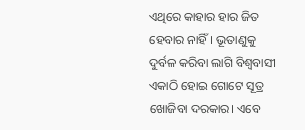ଏଥିରେ କାହାର ହାର ଜିତ ହେବାର ନାହିଁ। ଭୂତାଣୁକୁ ଦୁର୍ବଳ କରିବା ଲାଗି ବିଶ୍ଵବାସୀ ଏକାଠି ହୋଇ ଗୋଟେ ସୂତ୍ର ଖୋଜିବା ଦରକାର। ଏବେ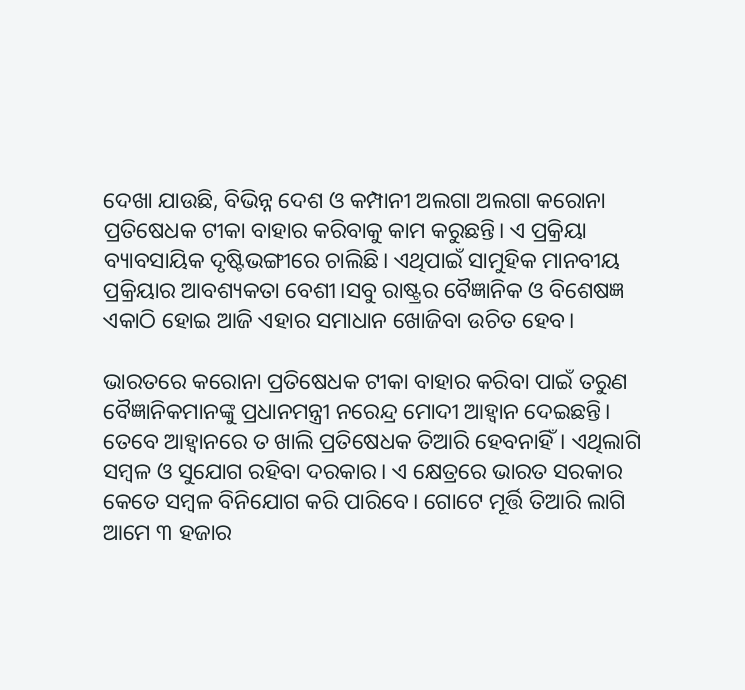ଦେଖା ଯାଉଛି, ବିଭିନ୍ନ ଦେଶ ଓ କମ୍ପାନୀ ଅଲଗା ଅଲଗା କରୋନା ପ୍ରତିଷେଧକ ଟୀକା ବାହାର କରିବାକୁ କାମ କରୁଛନ୍ତି। ଏ ପ୍ରକ୍ରିୟା ବ୍ୟାବସାୟିକ ଦୃଷ୍ଟିଭଙ୍ଗୀରେ ଚାଲିଛି। ଏଥିପାଇଁ ସାମୁହିକ ମାନବୀୟ ପ୍ରକ୍ରିୟାର ଆବଶ୍ୟକତା ବେଶୀ।ସବୁ ରାଷ୍ଟ୍ରର ବୈଜ୍ଞାନିକ ଓ ବିଶେଷଜ୍ଞ ଏକାଠି ହୋଇ ଆଜି ଏହାର ସମାଧାନ ଖୋଜିବା ଉଚିତ ହେବ।

ଭାରତରେ କରୋନା ପ୍ରତିଷେଧକ ଟୀକା ବାହାର କରିବା ପାଇଁ ତରୁଣ ବୈଜ୍ଞାନିକମାନଙ୍କୁ ପ୍ରଧାନମନ୍ତ୍ରୀ ନରେନ୍ଦ୍ର ମୋଦୀ ଆହ୍ଵାନ ଦେଇଛନ୍ତି। ତେବେ ଆହ୍ଵାନରେ ତ ଖାଲି ପ୍ରତିଷେଧକ ତିଆରି ହେବନାହିଁ। ଏଥିଲାଗି ସମ୍ବଳ ଓ ସୁଯୋଗ ରହିବା ଦରକାର। ଏ କ୍ଷେତ୍ରରେ ଭାରତ ସରକାର କେତେ ସମ୍ବଳ ବିନିଯୋଗ କରି ପାରିବେ। ଗୋଟେ ମୂର୍ତ୍ତି ତିଆରି ଲାଗି ଆମେ ୩ ହଜାର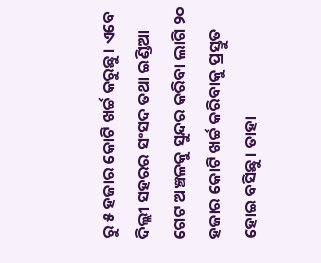ରୁ ୫ ହଜାର କୋଟି ଖର୍ଚ୍ଚ କରୁଛୁ। ଏବେ ଦିଲ୍ଲୀ ସହରର ସଂସଦ ତଥା ଇଣ୍ଡିଆ ଗେଟ ଅଞ୍ଚଳକୁ ସୁନ୍ଦର କରିବା ଲାଗି ୨୦ ହଜାର କୋଟି ଖର୍ଚ୍ଚ କରିବାକୁ ପ୍ରସ୍ତୁତ ହୋଇ ବସିଛୁ। ତାହା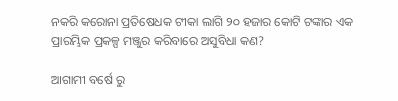ନକରି କରୋନା ପ୍ରତିଷେଧକ ଟୀକା ଲାଗି ୨୦ ହଜାର କୋଟି ଟଙ୍କାର ଏକ ପ୍ରାରମ୍ଭିକ ପ୍ରକଳ୍ପ ମଞ୍ଜୁର କରିବାରେ ଅସୁବିଧା କଣ?

ଆଗାମୀ ବର୍ଷେ ରୁ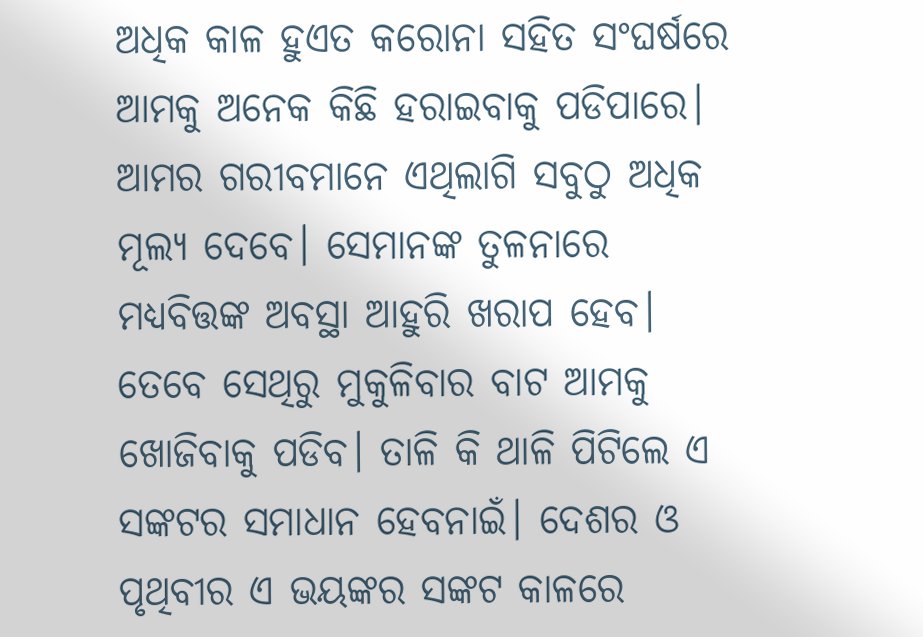ଅଧିକ କାଳ ହୁଏତ କରୋନା ସହିତ ସଂଘର୍ଷରେ ଆମକୁ ଅନେକ କିଛି ହରାଇବାକୁ ପଡିପାରେ। ଆମର ଗରୀବମାନେ ଏଥିଲାଗି ସବୁଠୁ ଅଧିକ ମୂଲ୍ୟ ଦେବେ। ସେମାନଙ୍କ ତୁଳନାରେ ମଧ୍ୟବିତ୍ତଙ୍କ ଅବସ୍ଥା ଆହୁରି ଖରାପ ହେବ। ତେବେ ସେଥିରୁ ମୁକୁଳିବାର ବାଟ ଆମକୁ ଖୋଜିବାକୁ ପଡିବ। ତାଳି କି ଥାଳି ପିଟିଲେ ଏ ସଙ୍କଟର ସମାଧାନ ହେବନାଇଁ। ଦେଶର ଓ ପୃଥିବୀର ଏ ଭୟଙ୍କର ସଙ୍କଟ କାଳରେ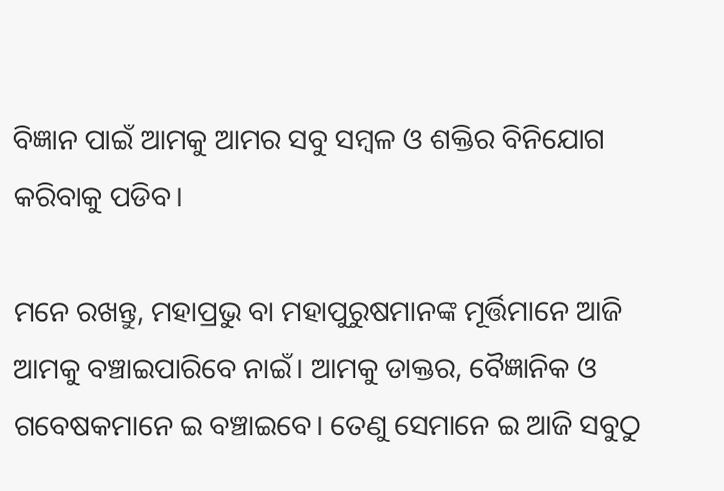ବିଜ୍ଞାନ ପାଇଁ ଆମକୁ ଆମର ସବୁ ସମ୍ବଳ ଓ ଶକ୍ତିର ବିନିଯୋଗ କରିବାକୁ ପଡିବ।

ମନେ ରଖନ୍ତୁ, ମହାପ୍ରଭୁ ବା ମହାପୁରୁଷମାନଙ୍କ ମୂର୍ତ୍ତିମାନେ ଆଜି ଆମକୁ ବଞ୍ଚାଇପାରିବେ ନାଇଁ। ଆମକୁ ଡାକ୍ତର, ବୈଜ୍ଞାନିକ ଓ ଗବେଷକମାନେ ଇ ବଞ୍ଚାଇବେ। ତେଣୁ ସେମାନେ ଇ ଆଜି ସବୁଠୁ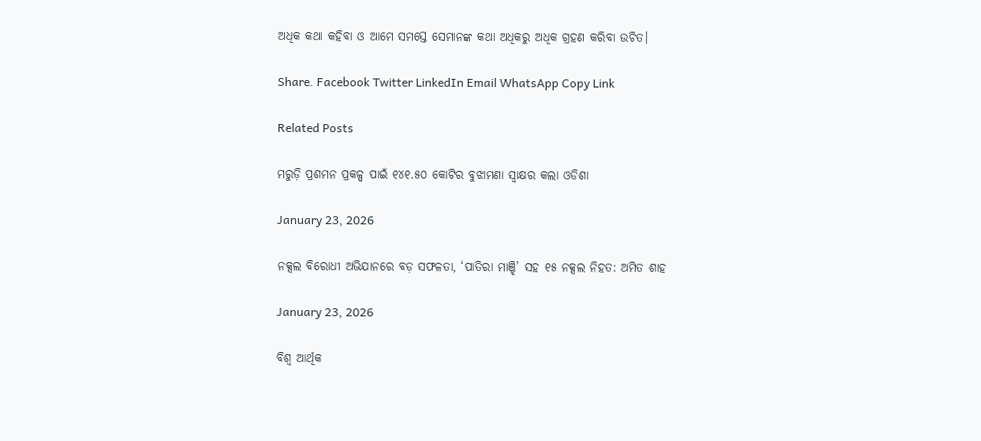ଅଧିକ କଥା କହିବା ଓ ଆମେ ସମସ୍ତେ ସେମାନଙ୍କ କଥା ଅଧିକରୁ ଅଧିକ ଗ୍ରହଣ କରିବା ଉଚିତ।

Share. Facebook Twitter LinkedIn Email WhatsApp Copy Link

Related Posts

ମରୁଡ଼ି ପ୍ରଶମନ ପ୍ରକଳ୍ପ ପାଇଁ ୧୪୧.୫୦ କୋଟିର ବୁଝାମଣା ସ୍ୱାକ୍ଷର କଲା ଓଡିଶା

January 23, 2026

ନକ୍ସଲ ବିରୋଧୀ ଅଭିଯାନରେ ବଡ଼ ସଫଳତା, ‘ପାତିରା ମାଞ୍ଝି’ ସହ ୧୫ ନକ୍ସଲ ନିହତ: ଅମିତ ଶାହ

January 23, 2026

ବିଶ୍ୱ ଆର୍ଥିକ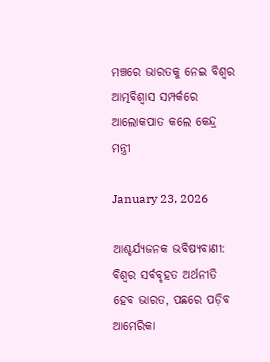ମଞ୍ଚରେ ଭାରତକୁ ନେଇ ବିଶ୍ୱର ଆତ୍ମବିଶ୍ୱାସ ସମ୍ପର୍କରେ ଆଲୋକପାତ କଲେ କେନ୍ଦ୍ର ମନ୍ତ୍ରୀ

January 23, 2026

ଆଶ୍ଚର୍ଯ୍ୟଜନକ ଭବିଷ୍ୟବାଣୀ: ବିଶ୍ୱର ସର୍ବବୃହତ ଅର୍ଥନୀତି ହେବ ଭାରତ, ପଛରେ ପଡ଼ିବ ଆମେରିକା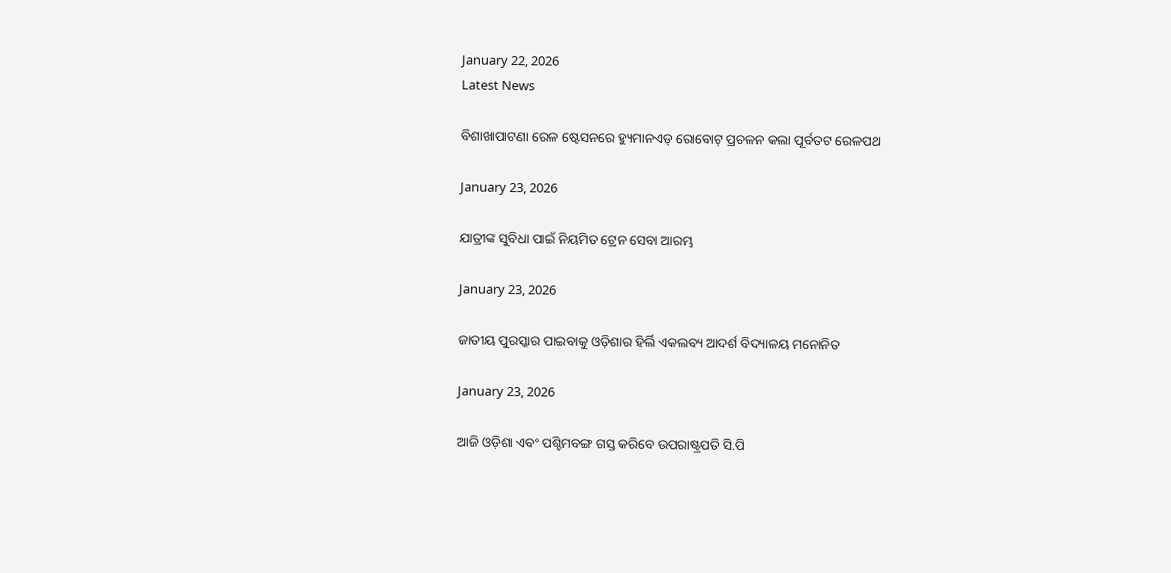January 22, 2026
Latest News

ବିଶାଖାପାଟଣା ରେଳ ଷ୍ଟେସନରେ ହ୍ୟୁମାନଏଡ୍ ରୋବୋଟ୍ ପ୍ରଚଳନ କଲା ପୂର୍ବତଟ ରେଳପଥ

January 23, 2026

ଯାତ୍ରୀଙ୍କ ସୁବିଧା ପାଇଁ ନିୟମିତ ଟ୍ରେନ ସେବା ଆରମ୍ଭ

January 23, 2026

ଜାତୀୟ ପୁରସ୍କାର ପାଇବାକୁ ଓଡ଼ିଶାର ହିର୍ଲି ଏକଲବ୍ୟ ଆଦର୍ଶ ବିଦ୍ୟାଳୟ ମନୋନିତ

January 23, 2026

ଆଜି ଓଡ଼ିଶା ଏବଂ ପଶ୍ଚିମବଙ୍ଗ ଗସ୍ତ କରିବେ ଉପରାଷ୍ଟ୍ରପତି ସି.ପି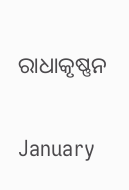ରାଧାକୃଷ୍ଣନ

January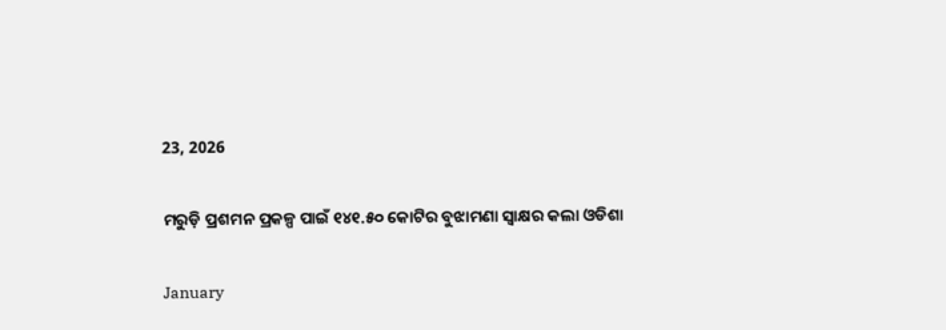23, 2026

ମରୁଡ଼ି ପ୍ରଶମନ ପ୍ରକଳ୍ପ ପାଇଁ ୧୪୧.୫୦ କୋଟିର ବୁଝାମଣା ସ୍ୱାକ୍ଷର କଲା ଓଡିଶା

January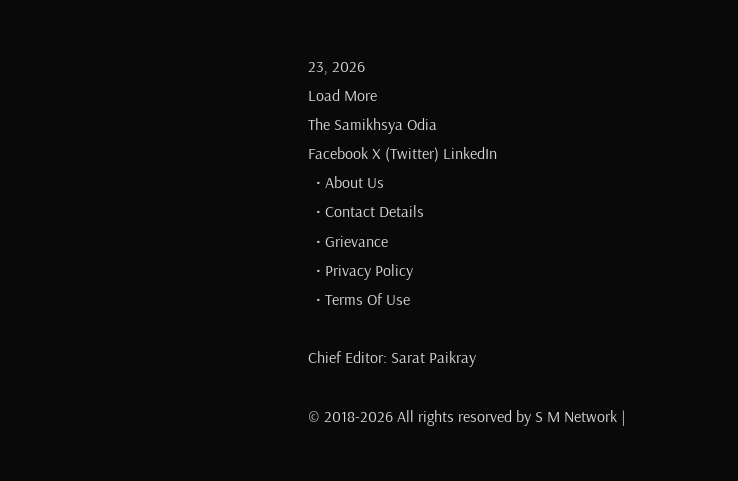23, 2026
Load More
The Samikhsya Odia
Facebook X (Twitter) LinkedIn
  • About Us
  • Contact Details
  • Grievance
  • Privacy Policy
  • Terms Of Use

Chief Editor: Sarat Paikray

© 2018-2026 All rights resorved by S M Network |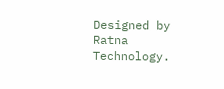Designed by Ratna Technology.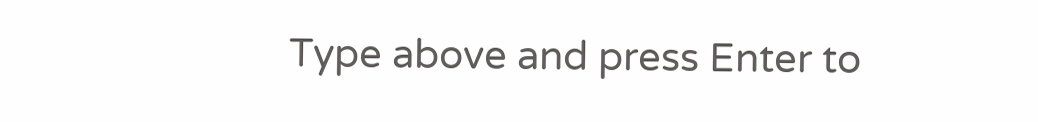Type above and press Enter to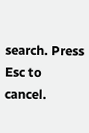search. Press Esc to cancel.